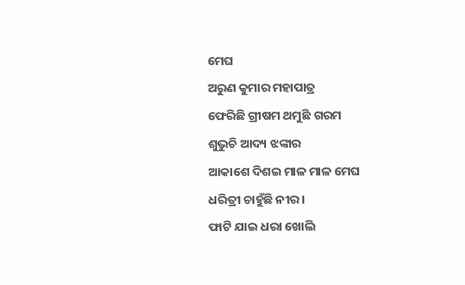ମେଘ
ଅରୁଣ କୁମାର ମହାପାତ୍ର
ଫେରିଛି ଗ୍ରୀଷମ ଥମୁଛି ଗରମ
ଶୁଭୁଚି ଆଦ୍ୟ ଝଙ୍କାର
ଆକାଶେ ଦିଶଇ ମାଳ ମାଳ ମେଘ
ଧରିତ୍ରୀ ଚାହୁଁଛି ନୀର।
ଫାଟି ଯାଇ ଧରା ଖୋଲି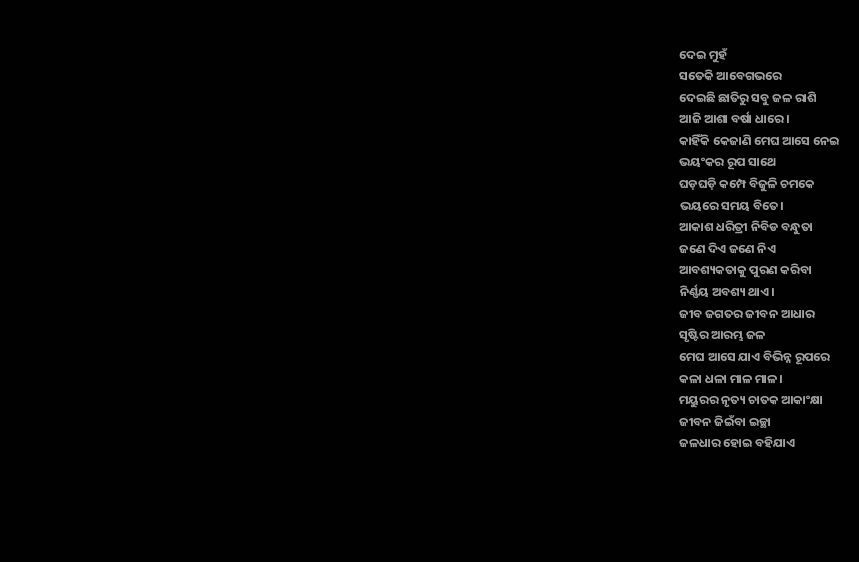ଦେଇ ମୁହଁ
ସତେକି ଆବେଗଭରେ
ଦେଇଛି ଛାତିରୁ ସବୁ ଜଳ ରାଶି
ଆଜି ଆଶା ବର୍ଷା ଧାରେ।
କାହିଁକି କେଜାଣି ମେଘ ଆସେ ନେଇ
ଭୟଂକର ରୂପ ସାଥେ
ଘଡ଼ଘଡ଼ି କମ୍ପେ ବିଜୁଳି ଚମକେ
ଭୟରେ ସମୟ ବିତେ।
ଆକାଶ ଧରିତ୍ରୀ ନିବିଡ ବନ୍ଧୁତା
ଜଣେ ଦିଏ ଜଣେ ନିଏ
ଆବଶ୍ୟକତାକୁ ପୁରଣ କରିବା
ନିର୍ଣ୍ଣୟ ଅବଶ୍ୟ ଥାଏ।
ଜୀବ ଜଗତର ଜୀବନ ଆଧାର
ସୃଷ୍ଟିର ଆରମ୍ଭ ଜଳ
ମେଘ ଆସେ ଯାଏ ବିଭିନ୍ନ ରୂପରେ
କଳା ଧଳା ମାଳ ମାଳ।
ମୟୁରର ନୃତ୍ୟ ଚାତକ ଆକାଂକ୍ଷା
ଜୀବନ ଜିଇଁବା ଇଚ୍ଛା
ଜଳଧାର ହୋଇ ବହିଯାଏ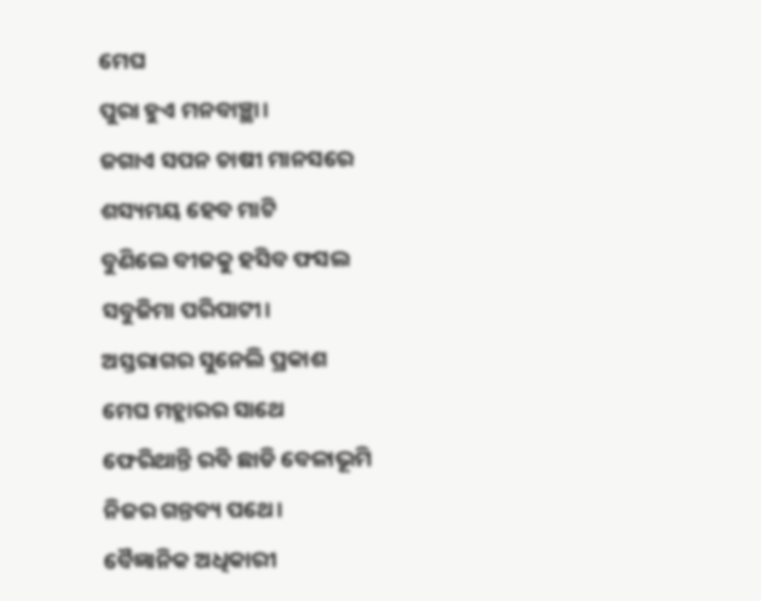ମେଘ
ପୁରା ହୁଏ ମନବାଞ୍ଛା।
ଜଗାଏ ସପନ ଚାଷୀ ମାନସରେ
ଶସ୍ୟମୟ ହେବ ମାଟି
ବୁଣିଲେ ବୀଜକୁ ହସିବ ଫସଲ
ସବୁଜିମା ପରିପାଟୀ।
ଅସ୍ତରାଗର ସୁନେଲି ପ୍ରକାଶ
ମେଘ ମହ୍ଲାରର ସାଥେ
ଫେରିଥାନ୍ତି ରବି ଛାଡି ବେଳାଭୂମି
ନିଜର ଗନ୍ତବ୍ୟ ପଥେ।
ବୈଜ୍ଞାନିକ ଅଧିକାରୀ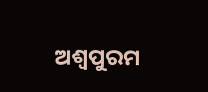ଅଶ୍ୱପୁରମ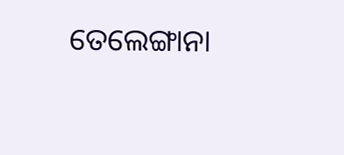ତେଲେଙ୍ଗାନା